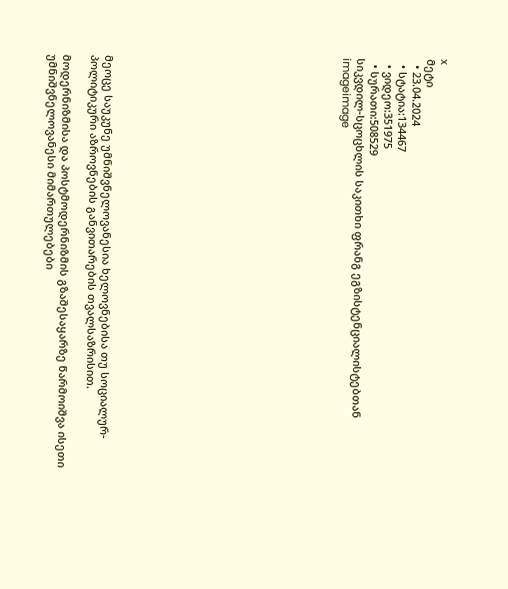x
მეტი
  • 23.04.2024
  • სტატია:134467
  • ვიდეო:351975
  • სურათი:508529
სიკვდილ-სცოცხლის საკითხი ფრანგ ეგზისტენციალისტებთან
imageimage
















მეოცე საუკუნე უმნიშვნელოვანესია ხელოვნებისა თუ სოციალურ-პოლიტიკური აზროვნების განვითარების თვალსაზრისით.

მოდერნიზმისა და პოსტმოდერნიზმის გზაშესაყარზე წარმოიშვა ისეთი უმნიშვნელოვანესი მიმართულებები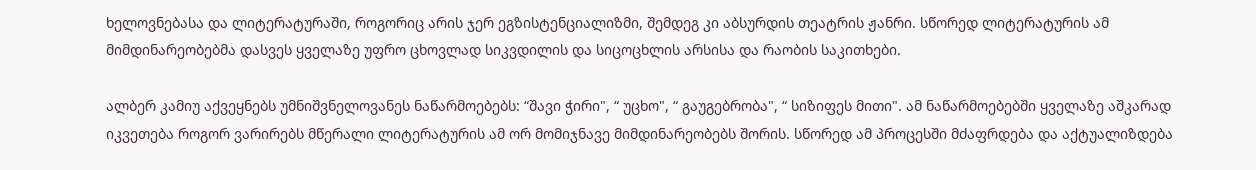ხელოვნებასა და ლიტერატურაში, როგორიც არის ჯერ ეგზისტენციალიზმი, შემდეგ კი აბსურდის თეატრის ჟანრი. სწორედ ლიტერატურის ამ მიმდინარეობებმა დასვეს ყველაზე უფრო ცხოვლად სიკვდილის და სიცოცხლის არსისა და რაობის საკითხები.

ალბერ კამიუ აქვეყნებს უმნიშვნელოვანეს ნაწარმოებებს: “შავი ჭირი", “ უცხო", “ გაუგებრობა", “ სიზიფეს მითი". ამ ნაწარმოებებში ყველაზე აშკარად იკვეთება როგორ ვარირებს მწერალი ლიტერატურის ამ ორ მომიჯნავე მიმდინარეობებს შორის. სწორედ ამ პროცესში მძაფრდება და აქტუალიზდება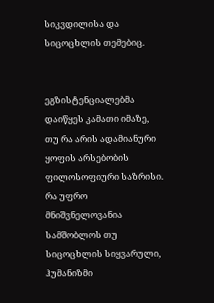სიკვდილისა და სიცოცხლის თემებიც.


ეგზისტენციალებმა დაიწყეს კამათი იმაზე, თუ რა არის ადამიანური ყოფის არსებობის ფილოსოფიური საზრისი. რა უფრო მნიშვნელოვანია სამშობლოს თუ სიცოცხლის სიყვარული, ჰუმანიზმი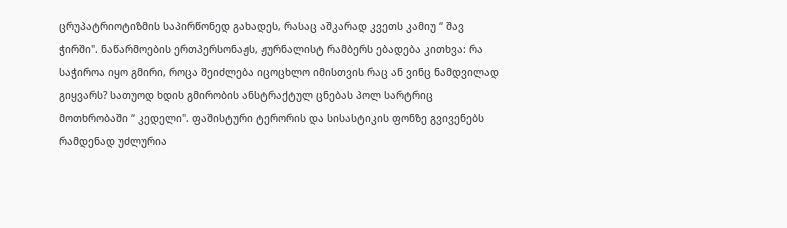ცრუპატრიოტიზმის საპირწონედ გახადეს, რასაც აშკარად კვეთს კამიუ “ შავ ჭირში". ნაწარმოების ერთპერსონაჟს, ჟურნალისტ რამბერს ებადება კითხვა: რა საჭიროა იყო გმირი, როცა შეიძლება იცოცხლო იმისთვის რაც ან ვინც ნამდვილად გიყვარს? სათუოდ ხდის გმირობის ანსტრაქტულ ცნებას პოლ სარტრიც მოთხრობაში “ კედელი". ფაშისტური ტერორის და სისასტიკის ფონზე გვივენებს რამდენად უძლურია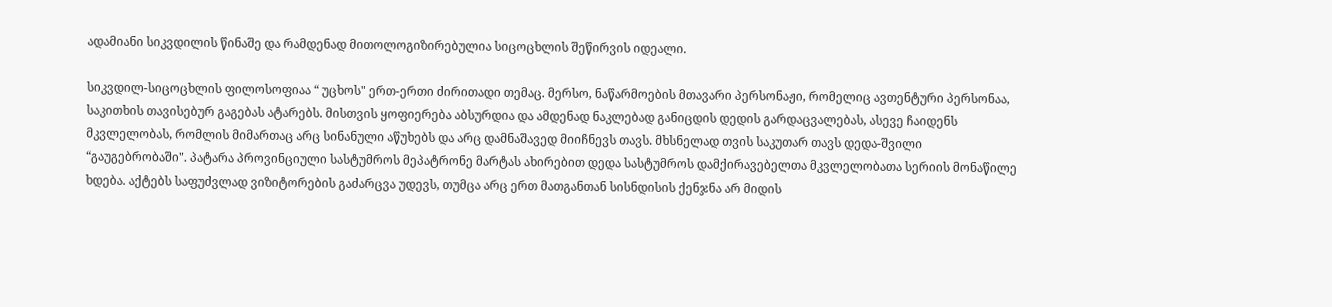ადამიანი სიკვდილის წინაშე და რამდენად მითოლოგიზირებულია სიცოცხლის შეწირვის იდეალი.

სიკვდილ-სიცოცხლის ფილოსოფიაა “ უცხოს" ერთ-ერთი ძირითადი თემაც. მერსო, ნაწარმოების მთავარი პერსონაჟი, რომელიც ავთენტური პერსონაა, საკითხის თავისებურ გაგებას ატარებს. მისთვის ყოფიერება აბსურდია და ამდენად ნაკლებად განიცდის დედის გარდაცვალებას, ასევე ჩაიდენს მკვლელობას, რომლის მიმართაც არც სინანული აწუხებს და არც დამნაშავედ მიიჩნევს თავს. მხსნელად თვის საკუთარ თავს დედა-შვილი “გაუგებრობაში". პატარა პროვინციული სასტუმროს მეპატრონე მარტას ახირებით დედა სასტუმროს დამქირავებელთა მკვლელობათა სერიის მონაწილე ხდება. აქტებს საფუძვლად ვიზიტორების გაძარცვა უდევს, თუმცა არც ერთ მათგანთან სისნდისის ქენჯნა არ მიდის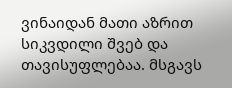ვინაიდან მათი აზრით სიკვდილი შვებ და თავისუფლებაა. მსგავს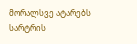მორალსვე ატარებს სარტრის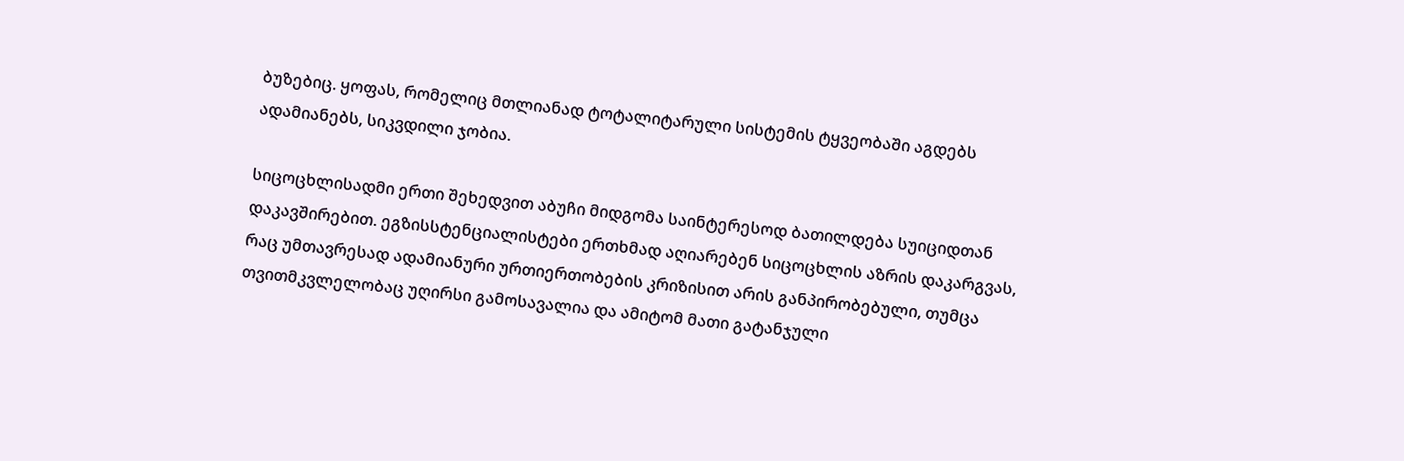ბუზებიც. ყოფას, რომელიც მთლიანად ტოტალიტარული სისტემის ტყვეობაში აგდებს ადამიანებს, სიკვდილი ჯობია.

სიცოცხლისადმი ერთი შეხედვით აბუჩი მიდგომა საინტერესოდ ბათილდება სუიციდთან დაკავშირებით. ეგზისსტენციალისტები ერთხმად აღიარებენ სიცოცხლის აზრის დაკარგვას, რაც უმთავრესად ადამიანური ურთიერთობების კრიზისით არის განპირობებული, თუმცა თვითმკვლელობაც უღირსი გამოსავალია და ამიტომ მათი გატანჯული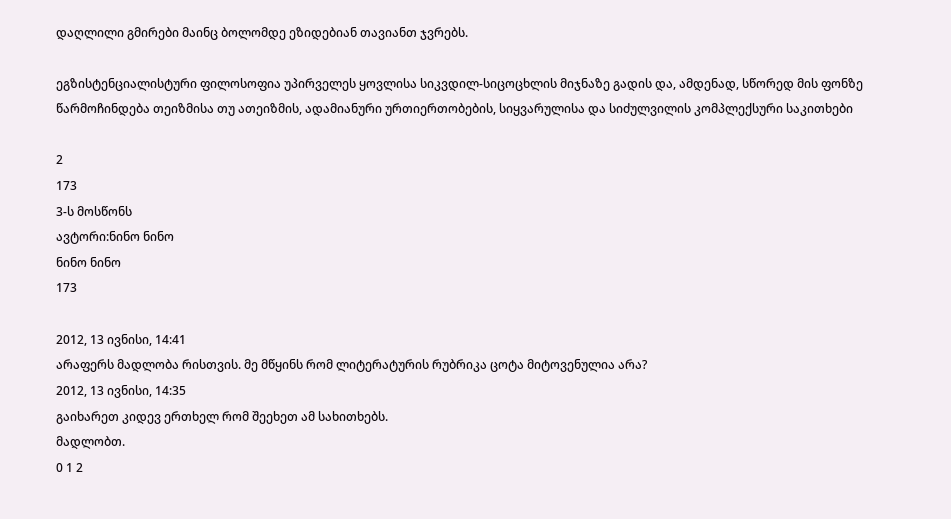დაღლილი გმირები მაინც ბოლომდე ეზიდებიან თავიანთ ჯვრებს.

ეგზისტენციალისტური ფილოსოფია უპირველეს ყოვლისა სიკვდილ-სიცოცხლის მიჯნაზე გადის და, ამდენად, სწორედ მის ფონზე წარმოჩინდება თეიზმისა თუ ათეიზმის, ადამიანური ურთიერთობების, სიყვარულისა და სიძულვილის კომპლექსური საკითხები

2
173
3-ს მოსწონს
ავტორი:ნინო ნინო
ნინო ნინო
173

2012, 13 ივნისი, 14:41
არაფერს მადლობა რისთვის. მე მწყინს რომ ლიტერატურის რუბრიკა ცოტა მიტოვენულია არა?
2012, 13 ივნისი, 14:35
გაიხარეთ კიდევ ერთხელ რომ შეეხეთ ამ სახითხებს.
მადლობთ.
0 1 2